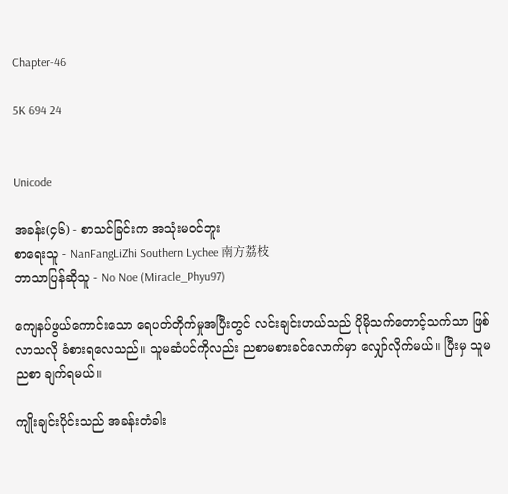Chapter-46

5K 694 24


Unicode

အခန်း(၄၆) - စာသင်ခြင်းက အသုံးမဝင်ဘူး
စာရေးသူ - NanFangLiZhi Southern Lychee 南方荔枝
ဘာသာပြန်ဆိုသူ - No Noe (Miracle_Phyu97)

ကျေနပ်ဖွယ်ကောင်းသော ရေပတ်တိုက်မှုအပြီးတွင် လင်းချင်းဟယ်သည် ပိုမိုသက်တောင့်သက်သာ ဖြစ်လာသလို ခံစားရလေသည်။ သူမဆံပင်ကိုလည်း ညစာမစားခင်လောက်မှာ လျှော်လိုက်မယ်။ ပြီးမှ သူမ ညစာ ချက်ရမယ်။

ကျိုးချင်းပိုင်းသည် အခန်းတံခါး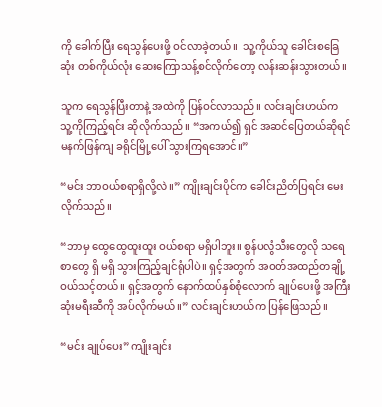ကို ခေါက်ပြီး ရေသွန်ပေးဖို့ ဝင်လာခဲ့တယ်။  သူ့ကိုယ်သူ ခေါင်းစခြေဆုံး တစ်ကိုယ်လုံး ဆေးကြောသန့်စင်လိုက်တော့ လန်းဆန်းသွားတယ်။

သူက ရေသွန်ပြီးတာနဲ့ အထဲကို ပြန်ဝင်လာသည်။ လင်းချင်းဟယ်က သူ့ကိုကြည့်ရင်း ဆိုလိုက်သည်။ “အကယ်၍ ရှင် အဆင်ပြေတယ်ဆိုရင် မနက်ဖြန်ကျ ခရိုင်မြို့ပေါ် သွားကြရ‌အောင်။”

“မင်း ဘာဝယ်စရာရှိလို့လဲ။” ကျိုးချင်းပိုင်က ခေါင်းညိတ်ပြရင်း မေးလိုက်သည်။

“ဘာမှ ထွေထွေထူးထူး ဝယ်စရာ မရှိပါဘူး။ စွန်ပလွံသီးတွေလို သရေစာတွေ ရှိ မရှိ သွားကြည့်ချင်ရုံပါပဲ။ ရှင့်အတွက် အဝတ်အထည်တချို့ ဝယ်သင့်တယ်။ ရှင့်အတွက် နောက်ထပ်နှစ်စုံလောက် ချုပ်ပေးဖို့ အကြီးဆုံးမရီးဆီကို အပ်လိုက်မယ်။” လင်းချင်းဟယ်က ပြန်ဖြေသည်။

“မင်း ချုပ်ပေး” ကျိုးချင်း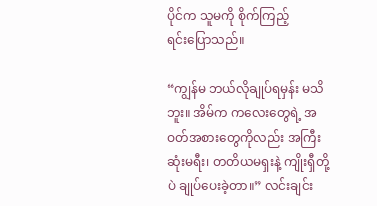ပိုင်က သူမကို စိုက်ကြည့်ရင်း‌ပြောသည်။

“ကျွန်မ ဘယ်လိုချုပ်ရမှန်း မသိဘူး။ အိမ်က ကလေးတွေရဲ့ အဝတ်အစားတွေကိုလည်း အကြီးဆုံးမရီး၊ တတိယမရှးနဲ့ ကျိုးရှီတို့ပဲ ချုပ်ပေးခဲ့တာ။” လင်းချင်း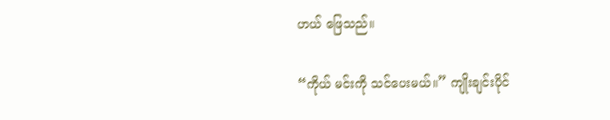ဟယ် ဖြေသည်။

“ကိုယ် မင်းကို သင်ပေးမယ်။” ကျိုးချင်းပိုင်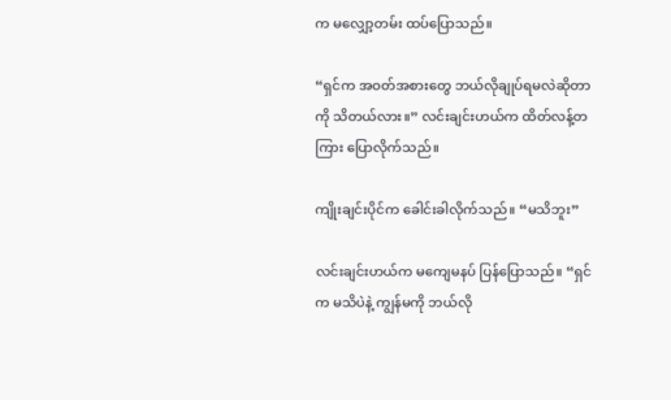က မလျှော့တမ်း ထပ်ပြောသည်။

“ရှင်က အဝတ်အစားတွေ ဘယ်လိုချုပ်ရမလဲဆိုတာကို သိတယ်လား။” လင်းချင်းဟယ်က ထိတ်လန့်တကြား ပြောလိုက်သည်။

ကျိုးချင်းပိုင်က ခေါင်းခါလိုက်သည်။ “မသိဘူး”

လင်းချင်းဟယ်က မကျေမနပ် ပြန်ပြောသည်။ “ရှင်က မသိပဲနဲ့ ကျွန်မကို ဘယ်လို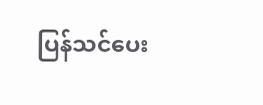ပြန်သင်ပေး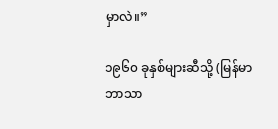မှာလဲ။”

၁၉၆၀ ခုနှစ်များဆီသို့ (မြန်မာဘာသာ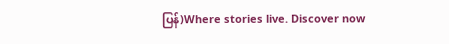ပြန်)Where stories live. Discover now